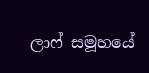ලාෆ් සමූහයේ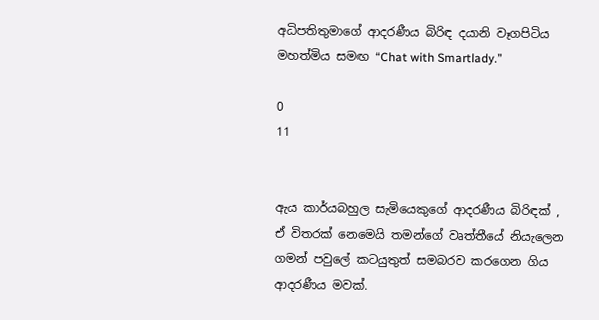අධිපතිතුමාගේ ආදරණීය බිරිඳ දයානි වෑගපිටිය මහත්මිය සමඟ “Chat with Smartlady.”

0
11


ඇය කාර්යබහුල සැමියෙකුගේ ආදරණීය බිරිඳක් , ඒ විතරක් නෙමෙයි තමන්ගේ වෘත්තීයේ නියැලෙන ගමන් පවුලේ කටයුතුත් සමබරව කරගෙන ගිය ආදරණීය මවක්.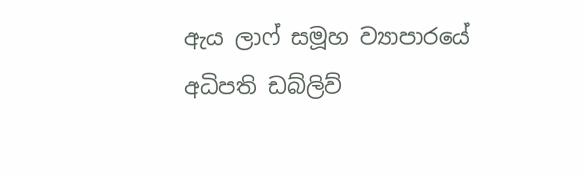ඇය ලාෆ් සමූහ ව්‍යාපාරයේ අධිපති ඩබ්ලිව්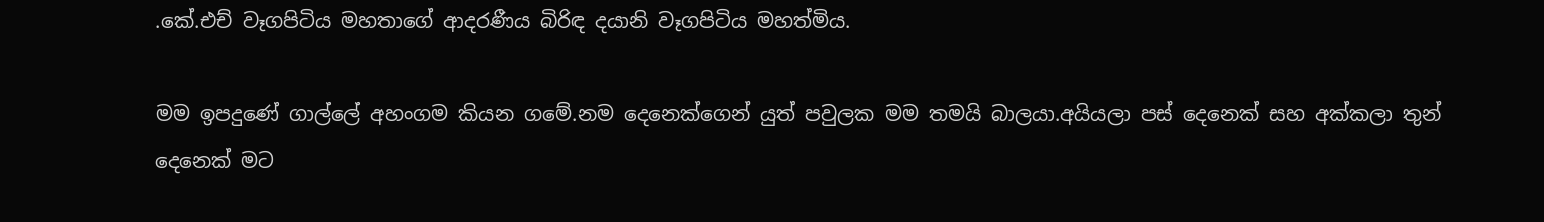.කේ.එච් වෑගපිටිය මහතාගේ ආදරණීය බිරිඳ දයානි වෑගපිටිය මහත්මිය.

මම ඉපදුණේ ගාල්ලේ අහංගම කියන ගමේ.නම දෙනෙක්ගෙන් යුත් පවුලක මම තමයි බාලයා.අයියලා පස් දෙනෙක් සහ අක්කලා තුන් දෙනෙක් මට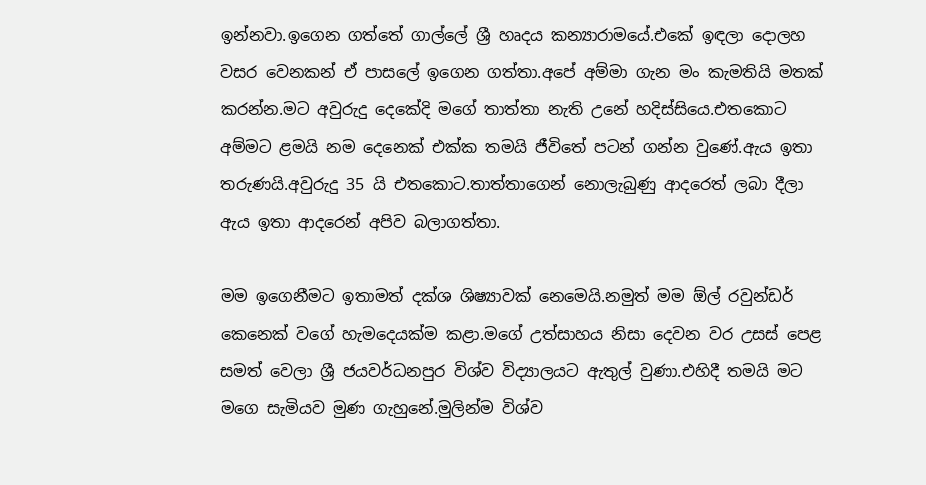ඉන්නවා.ඉගෙන ගත්තේ ගාල්ලේ ශ්‍රී හෘදය කන්‍යාරාමයේ.එකේ ඉඳලා දොලහ වසර වෙනකන් ඒ පාසලේ ඉගෙන ගත්තා.අපේ අම්මා ගැන මං කැමතියි මතක් කරන්න.මට අවුරුදු දෙකේදි මගේ තාත්තා නැති උනේ හදිස්සියෙ.එතකොට අම්මට ළමයි නම දෙනෙක් එක්ක තමයි ජීවිතේ පටන් ගන්න වුණේ.ඇය ඉතා තරුණයි.අවුරුදු 35 යි එතකොට.තාත්තාගෙන් නොලැබුණු ආදරෙත් ලබා දීලා ඇය ඉතා ආදරෙන් අපිව බලාගත්තා.

මම ඉගෙනීමට ඉතාමත් දක්ශ ශිෂ්‍යාවක් නෙමෙයි.නමුත් මම ඕල් රවුන්ඩර් කෙනෙක් වගේ හැමදෙයක්ම කළා.මගේ උත්සාහය නිසා දෙවන වර උසස් පෙළ සමත් වෙලා ශ්‍රී ජයවර්ධනපුර විශ්ව විද්‍යාලයට ඇතුල් වුණා.එහිදී තමයි මට මගෙ සැමියව මුණ ගැහුනේ.මුලින්ම විශ්ව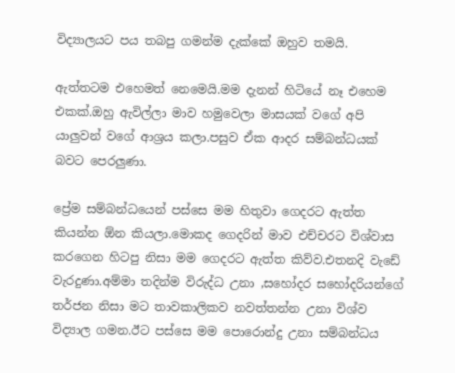විද්‍යාලයට පය තබපු ගමන්ම දැක්කේ ඔහුව තමයි.

ඇත්තටම එහෙමත් නෙමෙයි.මම දැනන් හිටියේ නෑ එහෙම එකක්.ඔහු ඇවිල්ලා මාව හමුවෙලා මාසයක් වගේ අපි යාලුවන් වගේ ආශ්‍රය කලා.පසුව ඒක ආදර සම්බන්ධයක් බවට පෙරලුණා.

ප්‍රේම සම්බන්ධයෙන් පස්සෙ මම හිතුවා ගෙදරට ඇත්ත කියන්න ඕන කියලා.මොකද ගෙදරින් මාව එච්චරට විශ්වාස කරගෙන හිටපු නිසා මම ගෙදරට ඇත්ත කිව්ව.එතනදි වැඩේ වැරදුණා.අම්මා තදින්ම විරුද්ධ උනා ,සහෝදර සහෝදරියන්ගේ තර්ජන නිසා මට තාවකාලිකව නවත්තන්න උනා විශ්ව විද්‍යාල ගමන.ඊට පස්සෙ මම පොරොන්දු උනා සම්බන්ධය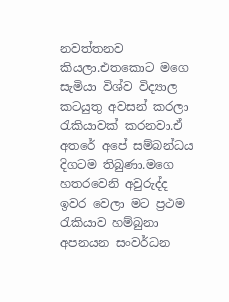නවත්තනව කියලා.එතකොට මගෙ සැමියා විශ්ව විද්‍යාල කටයුතු අවසන් කරලා රැකියාවක් කරනවා.ඒ අතරේ අපේ සම්බන්ධය දිගටම තිබුණා.මගෙ හතරවෙනි අවුරුද්ද ඉවර වෙලා මට ප්‍රථම රැකියාව හම්බුනා අපනයන සංවර්ධන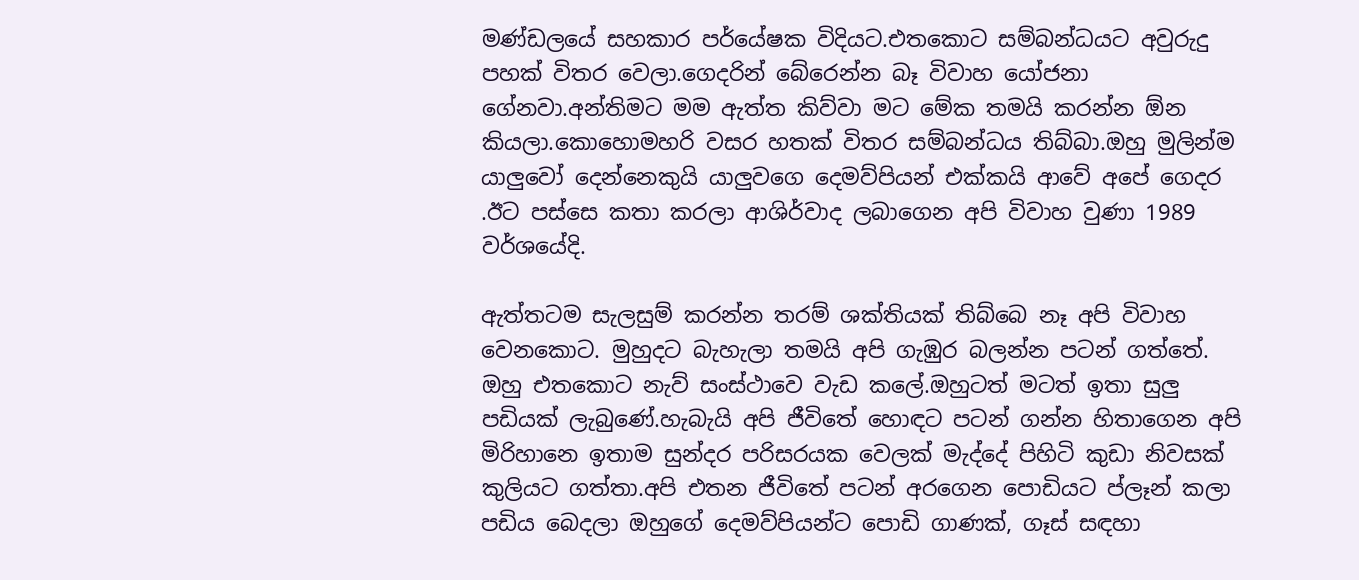මණ්ඩලයේ සහකාර පර්යේෂක විදියට.එතකොට සම්බන්ධයට අවුරුදු පහක් විතර වෙලා.ගෙදරින් බේරෙන්න බෑ විවාහ යෝජනා ගේනවා.අන්තිමට මම ඇත්ත කිව්වා මට මේක තමයි කරන්න ඕන කියලා.කොහොමහරි වසර හතක් විතර සම්බන්ධය තිබ්බා.ඔහු මුලින්ම යාලුවෝ දෙන්නෙකුයි යාලුවගෙ දෙමව්පියන් එක්කයි ආවේ අපේ ගෙදර .ඊට පස්සෙ කතා කරලා ආශිර්වාද ලබාගෙන අපි විවාහ වුණා 1989 වර්ශයේදි.

ඇත්තටම සැලසුම් කරන්න තරම් ශක්තියක් තිබ්බෙ නෑ අපි විවාහ වෙනකොට. මුහුදට බැහැලා තමයි අපි ගැඹුර බලන්න පටන් ගත්තේ. ඔහු එතකොට නැව් සංස්ථාවෙ වැඩ කලේ.ඔහුටත් මටත් ඉතා සුලු පඩියක් ලැබුණේ.හැබැයි අපි ජීවිතේ හොඳට පටන් ගන්න හිතාගෙන අපි මිරිහානෙ ඉතාම සුන්දර පරිසරයක වෙලක් මැද්දේ පිහිටි කුඩා නිවසක් කුලියට ගත්තා.අපි එතන ජීවිතේ පටන් අරගෙන පොඩියට ප්ලෑන් කලා පඩිය බෙදලා ඔහුගේ දෙමව්පියන්ට පොඩි ගාණක්, ගෑස් සඳහා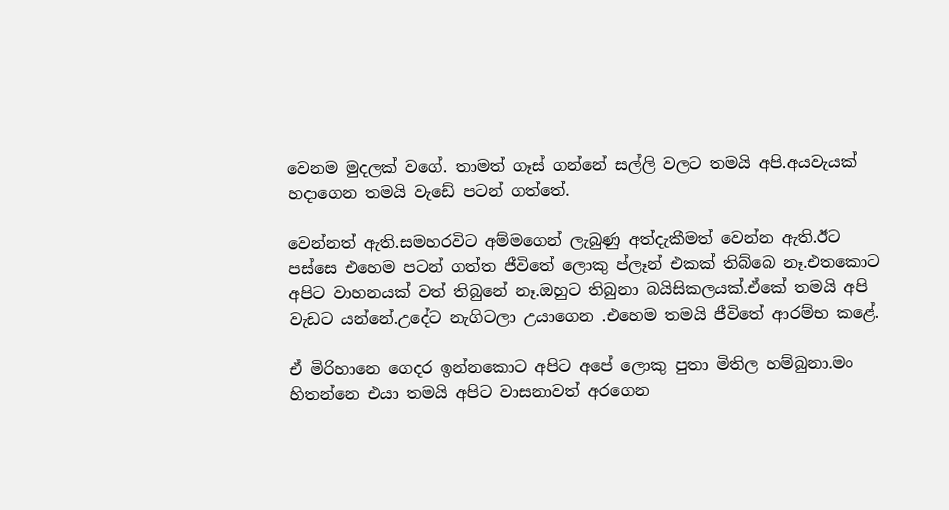වෙනම මුදලක් වගේ. තාමත් ගෑස් ගන්නේ සල්ලි වලට තමයි අපි.අයවැයක් හදාගෙන තමයි වැඩේ පටන් ගත්තේ.

වෙන්නත් ඇති.සමහරවිට අම්මගෙන් ලැබුණු අත්දැකීමත් වෙන්න ඇති.ඊට පස්සෙ එහෙම පටන් ගත්ත ජීවිතේ ලොකු ප්ලෑන් එකක් තිබ්බෙ නෑ.එතකොට අපිට වාහනයක් වත් තිබුනේ නෑ.ඔහුට තිබුනා බයිසිකලයක්.ඒකේ තමයි අපි වැඩට යන්නේ.උදේට නැගිටලා උයාගෙන .එහෙම තමයි ජීවිතේ ආරම්භ කළේ.

ඒ මිරිහානෙ ගෙදර ඉන්නකොට අපිට අපේ ලොකු පුතා මිතිල හම්බුනා.මං හිතන්නෙ එයා තමයි අපිට වාසනාවත් අරගෙන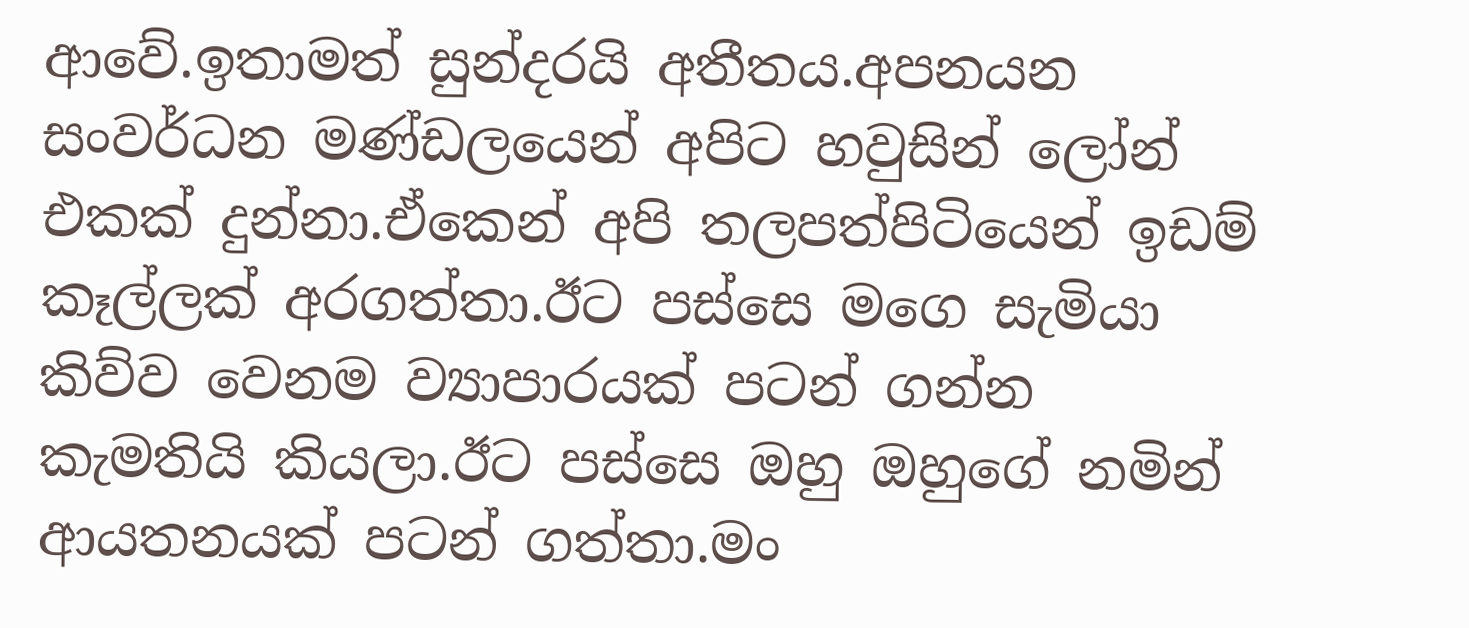ආවේ.ඉතාමත් සුන්දරයි අතීතය.අපනයන සංවර්ධන මණ්ඩලයෙන් අපිට හවුසින් ලෝන් එකක් දුන්නා.ඒකෙන් අපි තලපත්පිටියෙන් ඉඩම් කෑල්ලක් අරගත්තා.ඊට පස්සෙ මගෙ සැමියා කිව්ව වෙනම ව්‍යාපාරයක් පටන් ගන්න කැමතියි කියලා.ඊට පස්සෙ ඔහු ඔහුගේ නමින් ආයතනයක් පටන් ගත්තා.මං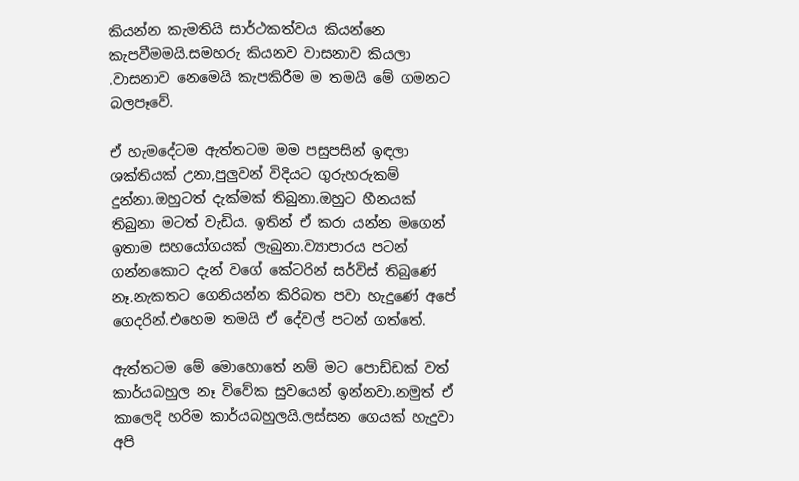කියන්න කැමතියි සාර්ථකත්වය කියන්නෙ කැපවීමමයි.සමහරු කියනව වාසනාව කියලා .වාසනාව නෙමෙයි කැපකිරීම ම තමයි මේ ගමනට බලපෑවේ.

ඒ හැමදේටම ඇත්තටම මම පසුපසින් ඉඳලා ශක්තියක් උනා,පුලුවන් විදියට ගුරුහරුකම් දුන්නා.ඔහුටත් දැක්මක් තිබුනා.ඔහුට හීනයක් තිබුනා මටත් වැඩිය. ඉතින් ඒ කරා යන්න මගෙන් ඉතාම සහයෝගයක් ලැබුනා.ව්‍යාපාරය පටන් ගන්නකොට දැන් වගේ කේටරින් සර්විස් තිබුණේ නෑ.නැකතට ගෙනියන්න කිරිබත පවා හැදුණේ අපේ ගෙදරින්.එහෙම තමයි ඒ දේවල් පටන් ගත්තේ.

ඇත්තටම මේ මොහොතේ නම් මට පොඩ්ඩක් වත් කාර්යබහුල නෑ විවේක සුවයෙන් ඉන්නවා.නමුත් ඒ කාලෙදි හරිම කාර්යබහුලයි.ලස්සන ගෙයක් හැදුවා අපි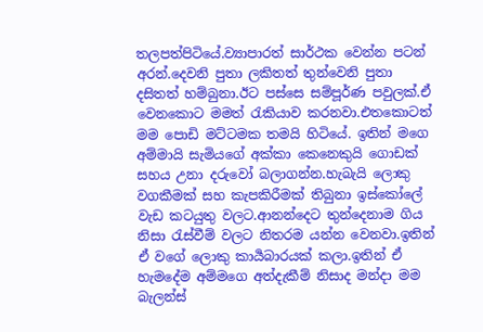තලපත්පිටියේ.ව්‍යාපාරත් සාර්ථක වෙන්න පටන් අරන්.දෙවනි පුතා ලකිතත් තුන්වෙනි පුතා දසිතත් හම්බුනා.ඊට පස්සෙ සම්පූර්ණ පවුලක්.ඒ වෙනකොට මමත් රැකියාව කරනවා.එතකොටත් මම පොඩි මට්ටමක තමයි හිටියේ. ඉතින් මගෙ අම්මායි සැමියගේ අක්කා කෙනෙකුයි ගොඩක් සහය උනා දරුවෝ බලාගන්න.හැබැයි ලොකු වගකීමක් සහ කැපකිරීමක් තිබුනා ඉස්කෝලේ වැඩ කටයුතු වලට.ආනන්දෙට තුන්දෙනාම ගිය නිසා රැස්වීම් වලට නිතරම යන්න වෙනවා.ඉතින් ඒ වගේ ලොකු කාර්‍යබාරයක් කලා.ඉතින් ඒ හැමදේම අම්මගෙ අත්දැකීම් නිසාද මන්දා මම බැලන්ස්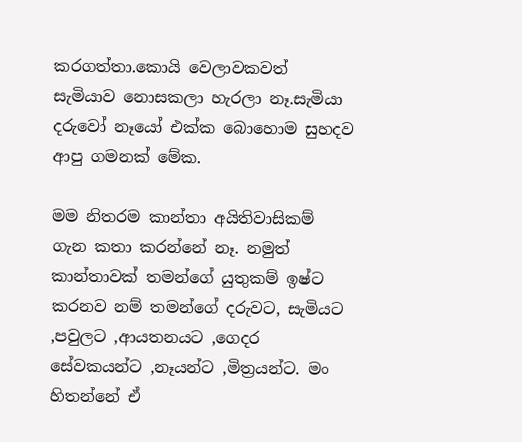කරගත්තා.කොයි වෙලාවකවත් සැමියාව නොසකලා හැරලා නෑ.සැමියා දරුවෝ නෑයෝ එක්ක බොහොම සුහදව ආපු ගමනක් මේක.

මම නිතරම කාන්තා අයිතිවාසිකම් ගැන කතා කරන්නේ නෑ. නමුත් කාන්තාවක් තමන්ගේ යුතුකම් ඉෂ්ට කරනව නම් තමන්ගේ දරුවට, සැමියට ,පවුලට ,ආයතනයට ,ගෙදර සේවකයන්ට ,නෑයන්ට ,මිත්‍රයන්ට. මං හිතන්නේ ඒ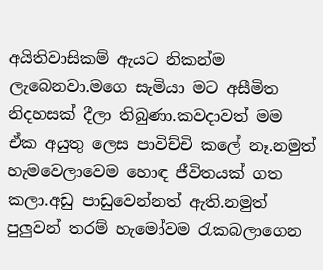අයිතිවාසිකම් ඇයට නිකන්ම ලැබෙනවා.මගෙ සැමියා මට අසීමිත නිදහසක් දීලා තිබුණා.කවදාවත් මම ඒක අයුතු ලෙස පාවිච්චි කලේ නෑ.නමුත් හැමවෙලාවෙම හොඳ ජීවිතයක් ගත කලා.අඩු පාඩුවෙන්නත් ඇති.නමුත් පුලුවන් තරම් හැමෝවම රැකබලාගෙන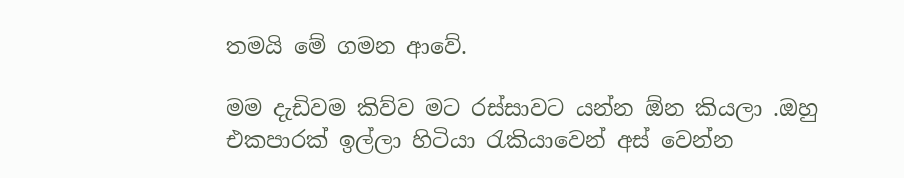තමයි මේ ගමන ආවේ.

මම දැඩිවම කිව්ව මට රස්සාවට යන්න ඕන කියලා .ඔහු එකපාරක් ඉල්ලා හිටියා රැකියාවෙන් අස් වෙන්න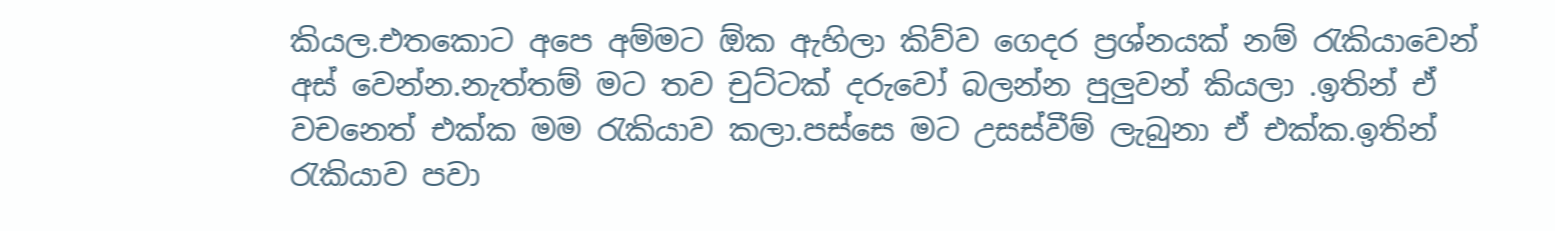කියල.එතකොට අපෙ අම්මට ඕක ඇහිලා කිව්ව ගෙදර ප්‍රශ්නයක් නම් රැකියාවෙන් අස් වෙන්න.නැත්තම් මට තව චුට්ටක් දරුවෝ බලන්න පුලුවන් කියලා .ඉතින් ඒ වචනෙත් එක්ක මම රැකියාව කලා.පස්සෙ මට උසස්වීම් ලැබුනා ඒ එක්ක.ඉතින් රැකියාව පවා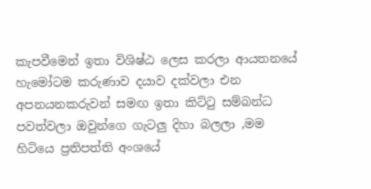කැපවීමෙන් ඉතා විශිෂ්ඨ ලෙස කරලා ආයතනයේ හැමෝටම කරුණාව දයාව දක්වලා එන අපනයනකරුවන් සමඟ ඉතා කිට්ටු සම්බන්ධ පවත්වලා ඔවුන්ගෙ ගැටලු දිහා බලලා ,මම හිටියෙ ප්‍රතිපත්ති අංශයේ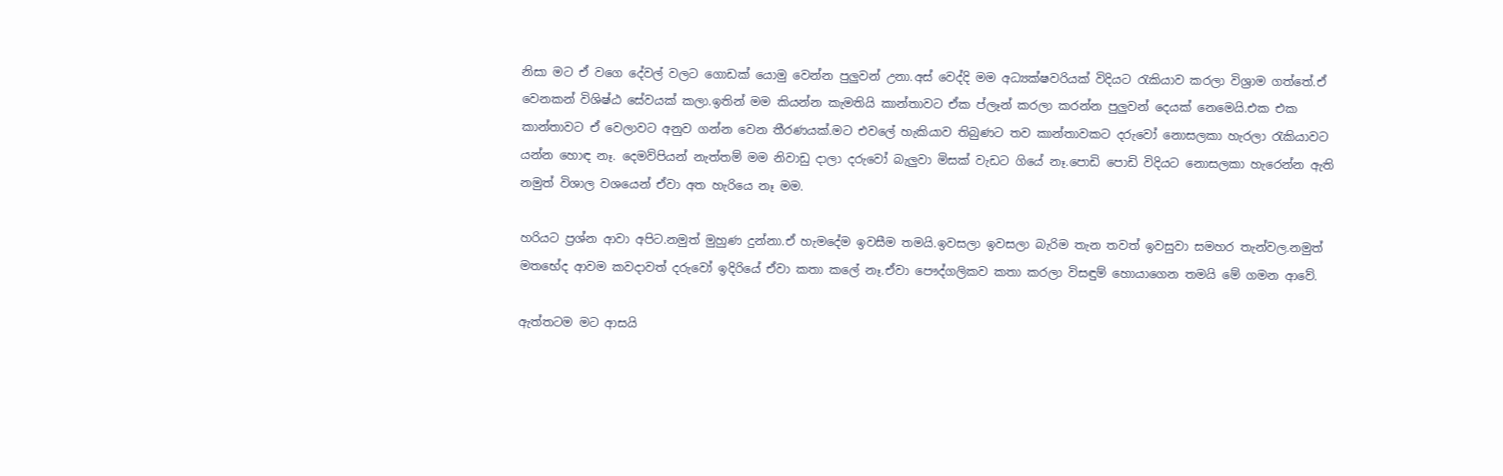නිසා මට ඒ වගෙ දේවල් වලට ගොඩක් යොමු වෙන්න පුලුවන් උනා.අස් වෙද්දි මම අධ්‍යක්ෂවරියක් විදියට රැකියාව කරලා විශ්‍රාම ගත්තේ.ඒ වෙනකන් විශිෂ්ඨ සේවයක් කලා.ඉතින් මම කියන්න කැමතියි කාන්තාවට ඒක ප්ලෑන් කරලා කරන්න පුලුවන් දෙයක් නෙමෙයි.එක එක කාන්තාවට ඒ වෙලාවට අනුව ගන්න වෙන තීරණයක්.මට එවලේ හැකියාව තිබුණට තව කාන්තාවකට දරුවෝ නොසලකා හැරලා රැකියාවට යන්න හොඳ නෑ. දෙමව්පියන් නැත්තම් මම නිවාඩු දාලා දරුවෝ බැලුවා මිසක් වැඩට ගියේ නෑ.පොඩි පොඩි විදියට නොසලකා හැරෙන්න ඇති නමුත් විශාල වශයෙන් ඒවා අත හැරියෙ නෑ මම.

හරියට ප්‍රශ්න ආවා අපිට.නමුත් මුහුණ දුන්නා.ඒ හැමදේම ඉවසීම තමයි.ඉවසලා ඉවසලා බැරිම තැන තවත් ඉවසුවා සමහර තැන්වල.නමුත් මතභේද ආවම කවදාවත් දරුවෝ ඉදිරියේ ඒවා කතා කලේ නෑ.ඒවා පෞද්ගලිකව කතා කරලා විසඳුම් හොයාගෙන තමයි මේ ගමන ආවේ.

ඇත්තටම මට ආසයි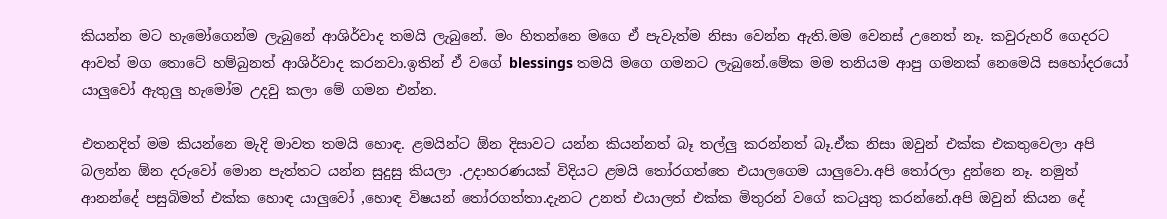කියන්න මට හැමෝගෙන්ම ලැබුනේ ආශිර්වාද තමයි ලැබුනේ. මං හිතන්නෙ මගෙ ඒ පැවැත්ම නිසා වෙන්න ඇති.මම වෙනස් උනෙත් නෑ. කවුරුහරි ගෙදරට ආවත් මග තොටේ හම්බුනත් ආශිර්වාද කරනවා.ඉතින් ඒ වගේ blessings තමයි මගෙ ගමනට ලැබුනේ.මේක මම තනියම ආපු ගමනක් නෙමෙයි සහෝදරයෝ යාලුවෝ ඇතුලු හැමෝම උදවු කලා මේ ගමන එන්න.

එතනදිත් මම කියන්නෙ මැදි මාවත තමයි හොඳ. ළමයින්ට ඕන දිසාවට යන්න කියන්නත් බෑ තල්ලු කරන්නත් බෑ.ඒක නිසා ඔවුන් එක්ක එකතුවෙලා අපි බලන්න ඕන දරුවෝ මොන පැත්තට යන්න සුදුසු කියලා .උදාහරණයක් විදියට ළමයි තෝරගත්තෙ එයාලගෙම යාලුවො.අපි තෝරලා දුන්නෙ නෑ. නමුත් ආනන්දේ පසුබිමත් එක්ක හොඳ යාලුවෝ ,හොඳ විෂයන් තෝරගත්තා.දැනට උනත් එයාලත් එක්ක මිතුරන් වගේ කටයුතු කරන්නේ.අපි ඔවුන් කියන දේ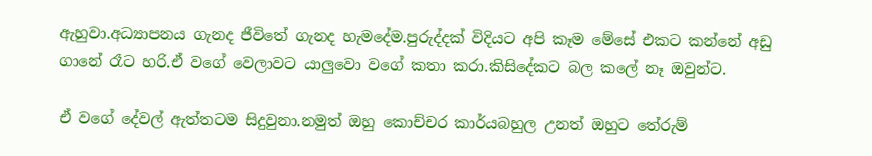ඇහුවා.අධ්‍යාපනය ගැනද ජීවිතේ ගැනද හැමදේම.පුරුද්දක් විදියට අපි කෑම මේසේ එකට කන්නේ අඩු ගානේ රෑට හරි.ඒ වගේ වෙලාවට යාලුවො වගේ කතා කරා.කිසිදේකට බල කලේ නෑ ඔවුන්ට.

ඒ වගේ දේවල් ඇත්තටම සිදුවුනා.නමුත් ඔහු කොච්චර කාර්යබහුල උනත් ඔහුට තේරුම්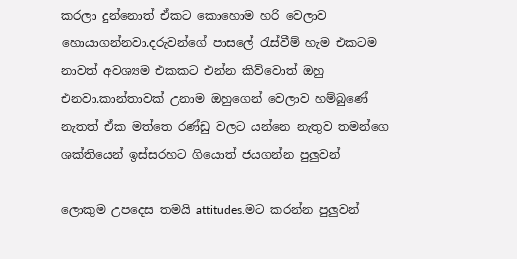කරලා දුන්නොත් ඒකට කොහොම හරි වෙලාව හොයාගන්නවා.දරුවන්ගේ පාසලේ රැස්වීම් හැම එකටම නාවත් අවශ්‍යම එකකට එන්න කිව්වොත් ඔහු එනවා.කාන්තාවක් උනාම ඔහුගෙන් වෙලාව හම්බුණේ නැතත් ඒක මත්තෙ රණ්ඩු වලට යන්නෙ නැතුව තමන්ගෙ ශක්තියෙන් ඉස්සරහට ගියොත් ජයගන්න පුලුවන්

ලොකුම උපදෙස තමයි attitudes.මට කරන්න පුලුවන්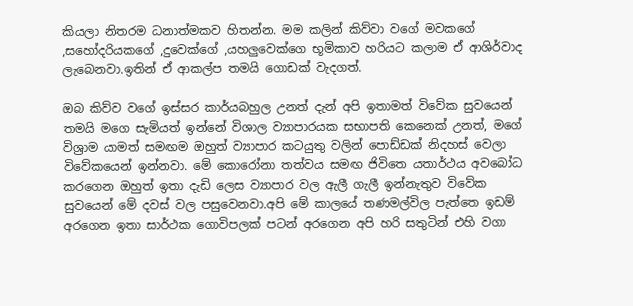කියලා නිතරම ධනාත්මකව හිතන්න. මම කලින් කිව්වා වගේ මවකගේ ,සහෝදරියකගේ ,දුවෙක්ගේ ,යහලුවෙක්ගෙ භූමිකාව හරියට කලාම ඒ ආශිර්වාද ලැබෙනවා.ඉතින් ඒ ආකල්ප තමයි ගොඩක් වැදගත්.

ඔබ කිව්ව වගේ ඉස්සර කාර්යබහුල උනත් දැන් අපි ඉතාමත් විවේක සුවයෙන් තමයි මගෙ සැමියත් ඉන්නේ විශාල ව්‍යාපාරයක සභාපති කෙනෙක් උනත්, මගේ විශ්‍රාම යාමත් සමඟම ඔහුත් ව්‍යාපාර කටයුතු වලින් පොඩ්ඩක් නිදහස් වෙලා විවේකයෙන් ඉන්නවා. මේ කොරෝනා තත්වය සමඟ ජිවිතෙ යතාර්ථය අවබෝධ කරගෙන ඔහුත් ඉතා දැඩි ලෙස ව්‍යාපාර වල ඇලී ගැලී ඉන්නැතුව විවේක සුවයෙන් මේ දවස් වල පසුවෙනවා.අපි මේ කාලයේ තණමල්විල පැත්තෙ ඉඩම් අරගෙන ඉතා සාර්ථක ගොවිපලක් පටන් අරගෙන අපි හරි සතුටින් එහි වගා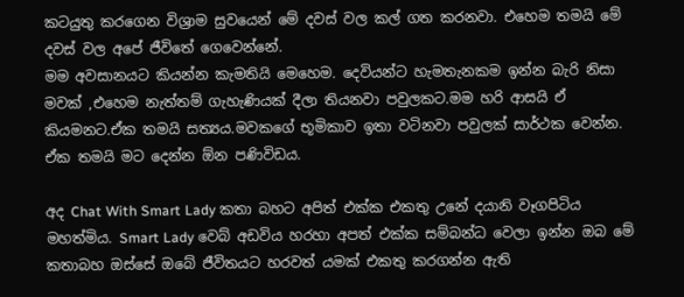කටයුතු කරගෙන විශ්‍රාම සුවයෙන් මේ දවස් වල කල් ගත කරනවා. එහෙම තමයි මේ දවස් වල අපේ ජීවිතේ ගෙවෙන්නේ.
මම අවසානයට කියන්න කැමතියි මෙහෙම. දෙවියන්ට හැමතැනකම ඉන්න බැරි නිසා මවක් ,එහෙම නැත්තම් ගැහැණියක් දීලා තියනවා පවුලකට.මම හරි ආසයි ඒ කියමනට.ඒක තමයි සත්‍යය.මවකගේ භූමිකාව ඉතා වටිනවා පවුලක් සාර්ථක වෙන්න. ඒක තමයි මට දෙන්න ඕන පණිවිඩය.

අද Chat With Smart Lady කතා බහට අපිත් එක්ක එකතු උනේ දයානි වෑගපිටිය මහත්මිය. Smart Lady වෙබ් අඩවිය හරහා අපත් එක්ක සම්බන්ධ වෙලා ඉන්න ඔබ මේ කතාබහ ඔස්සේ ඔබේ ජීවිතයට හරවත් යමක් එකතු කරගන්න ඇති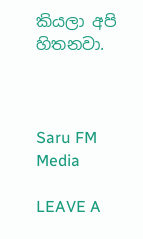කියලා අපි හිතනවා.



Saru FM Media

LEAVE A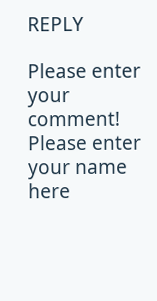REPLY

Please enter your comment!
Please enter your name here